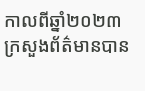កាលពីឆ្នាំ២០២៣ក្រសួងព័ត៌មានបាន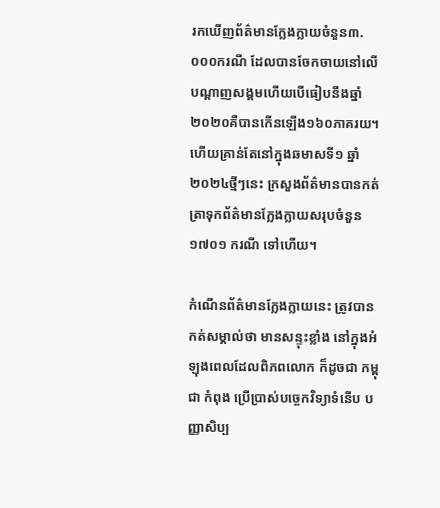រកឃើញព័ត៌មានក្លែងក្លាយចំនួន៣.០០០ករណី ដែលបានចែកចាយនៅលើបណ្តាញសង្គមហើយបើធៀបនឹងឆ្នាំ២០២០គឺបានកើនឡើង១៦០ភាគរយ។ហើយគ្រាន់តែនៅក្នុងឆមាសទី១ ឆ្នាំ២០២៤ថ្មីៗនេះ ក្រសួងព័ត៌មានបានកត់ត្រាទុកព័ត៌មានក្លែងក្លាយសរុបចំនួន ១៧០១ ករណី ទៅហើយ។

កំណើនព័ត៌មានក្លែងក្លាយនេះ ត្រូវបាន កត់សម្គាល់ថា មានសន្ទុះខ្លាំង នៅក្នុងអំឡុងពេលដែលពិភពលោក ក៏ដូចជា កម្ពុជា កំពុង ប្រើប្រាស់បច្ចេកវិទ្យាទំនើប បញ្ញាសិប្ប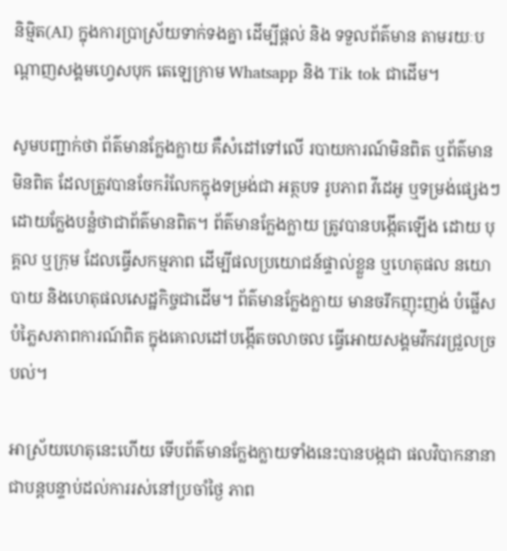និម្មិត(AI) ក្នុងការប្រាស្រ័យទាក់ទងគ្នា ដើម្បីផ្តល់ និង ទទួលព័ត៌មាន តាមរយៈបណ្តាញសង្គមហ្វេសបុក តេឡេក្រាម Whatsapp និង Tik tok ជាដើម។

សូមបញ្ជាក់ថា ព័ត៌មានក្លែងក្លាយ គឺសំដៅទៅលើ របាយការណ៍មិនពិត ឬព័ត៌មានមិនពិត ដែលត្រូវបានចែករំលែកក្នុងទម្រង់ជា អត្ថបទ រូបភាព វីដេអូ ឬទម្រង់ផ្សេងៗ ដោយក្លែងបន្លំថាជាព័ត៌មានពិត។ ព័ត៌មានក្លែងក្លាយ ត្រូវបានបង្កើតឡើង ដោយ បុគ្គល ឬក្រុម ដែលធ្វើសកម្មភាព ដើម្បីផលប្រយោជន៍ផ្ទាល់ខ្លួន ឬហេតុផល នយោបាយ និងហេតុផលសេដ្ឋកិច្ចជាដើម។ ព័ត៌មានក្លែងក្លាយ មានចរឹកញុះញង់ បំផ្លើសបំភ្លៃសភាពការណ៍ពិត ក្នុងគោលដៅបង្កើតចលាចល ធ្វើអោយសង្គមវឹកវរជ្រួលច្របល់។

អាស្រ័យហេតុនេះហើយ ទើបព័ត៌មានក្លែងក្លាយទាំងនេះបានបង្កជា ផលវិបាកនានាជាបន្តបន្ទាប់ដល់ការរស់នៅប្រចាំថ្ងៃ ភាព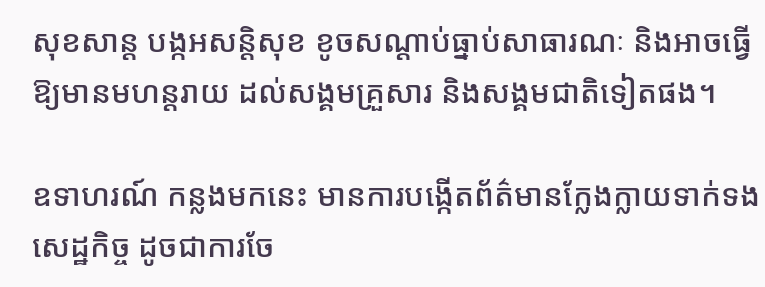សុខសាន្ត បង្កអសន្តិសុខ ខូចសណ្តាប់ធ្នាប់សាធារណៈ និងអាចធ្វើឱ្យមានមហន្តរាយ ដល់សង្គមគ្រួសារ និងសង្គមជាតិទៀតផង។

ឧទាហរណ៍ កន្លងមកនេះ មានការបង្កើតព័ត៌មានក្លែងក្លាយទាក់ទងសេដ្ឋកិច្ច ដូចជាការចែ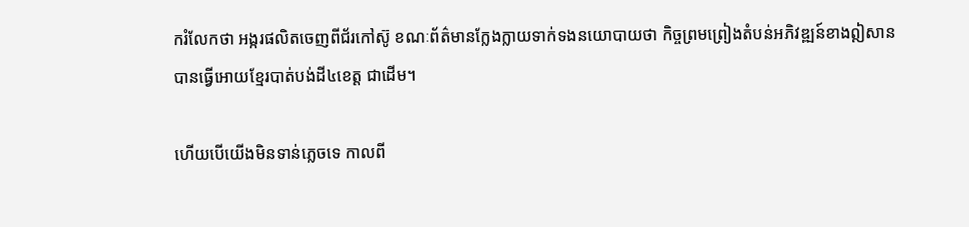ករំលែកថា អង្ករផលិតចេញពីជ័រកៅស៊ូ ខណៈព័ត៌មានក្លែងក្លាយទាក់ទងនយោបាយថា កិច្ចព្រមព្រៀងតំបន់អភិវឌ្ឍន៍ខាងឦសានបានធ្វើអោយខ្មែរបាត់បង់ដី៤ខេត្ត ជាដើម។

ហើយបើយើងមិនទាន់ភ្លេចទេ កាលពី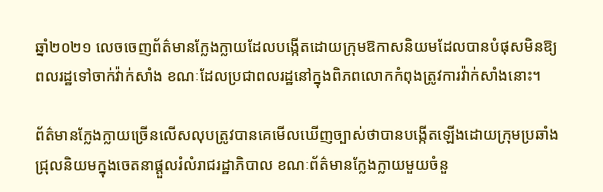ឆ្នាំ២០២១ លេចចេញព័ត៌មានក្លែងក្លាយដែលបង្កើតដោយក្រុមឱកាសនិយមដែលបានបំផុសមិនឱ្យពលរដ្ឋទៅចាក់វ៉ាក់សាំង ខណៈដែលប្រជាពលរដ្ឋនៅក្នុងពិភពលោកកំពុងត្រូវការវ៉ាក់សាំងនោះ។

ព័ត៌មានក្លែងក្លាយច្រើនលើសលុបត្រូវបានគេមើលឃើញច្បាស់ថាបានបង្កើតឡើងដោយក្រុមប្រឆាំងជ្រុលនិយមក្នុងចេតនាផ្តួលរំលំរាជរដ្ឋាភិបាល ខណៈព័ត៌មានក្លែងក្លាយមួយចំនួ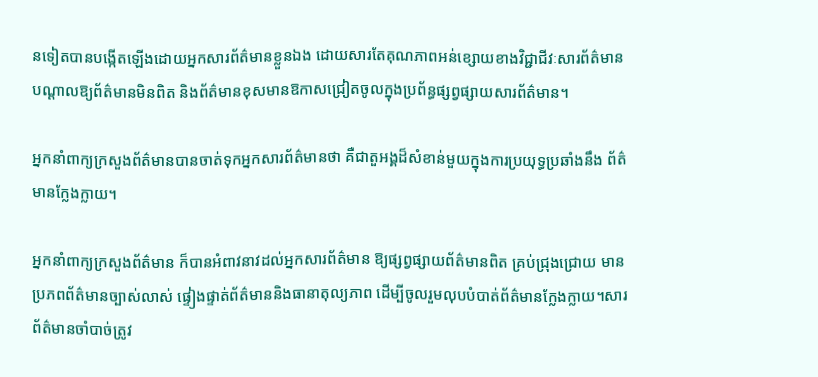នទៀតបានបង្កើតឡើងដោយអ្នកសារព័ត៌មានខ្លួនឯង ដោយសារតែគុណភាពអន់ខ្សោយខាងវិជ្ជាជីវៈសារព័ត៌មាន បណ្តាលឱ្យព័ត៌មានមិនពិត និងព័ត៌មានខុសមានឱកាសជ្រៀតចូលក្នុងប្រព័ន្ធផ្សព្វផ្សាយសារព័ត៌មាន។

អ្នកនាំពាក្យក្រសួងព័ត៌មានបានចាត់ទុកអ្នកសារព័ត៌មានថា គឺជាតួអង្គដ៏សំខាន់មួយក្នុងការប្រយុទ្ធប្រឆាំងនឹង ព័ត៌មានក្លែងក្លាយ។

អ្នកនាំពាក្យក្រសួងព័ត៌មាន ក៏បានអំពាវនាវដល់អ្នកសារព័ត៌មាន ឱ្យផ្សព្វផ្សាយព័ត៌មានពិត គ្រប់ជ្រុងជ្រោយ មានប្រភពព័ត៌មានច្បាស់លាស់ ផ្ទៀងផ្ទាត់ព័ត៌មាននិងធានាតុល្យភាព ដើម្បីចូលរួមលុបបំបាត់ព័ត៌មានក្លែងក្លាយ។សារព័ត៌មានចាំបាច់ត្រូវ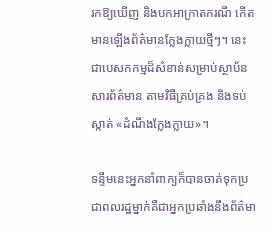រកឱ្យឃើញ និងបកអាក្រាតករណី កើតមានឡើងព័ត៌មានក្លែងក្លាយថ្មីៗ។ នេះជាបេសកកម្មដ៏សំខាន់សម្រាប់ស្ថាប័នសារព័ត៌មាន តាមវិធីគ្រប់គ្រង និងទប់ស្កាត់ «ដំណឹងក្លែងក្លាយ»។

ទន្ទឹមនេះអ្នកនាំពាក្យក៏បានចាត់ទុកប្រជាពលរដ្ឋម្នាក់គឺជាអ្នកប្រឆាំងនឹងព័ត៌មា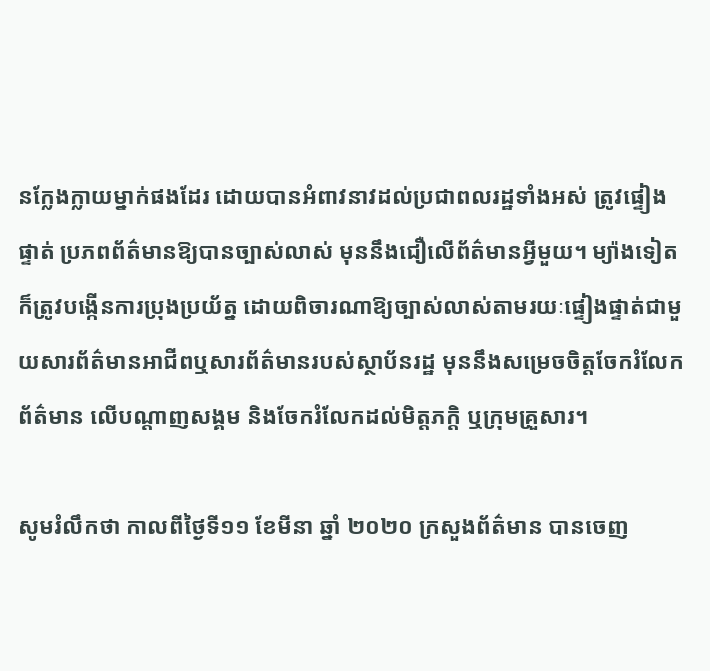នក្លែងក្លាយម្នាក់ផងដែរ ដោយបានអំពាវនាវដល់ប្រជាពលរដ្ឋទាំងអស់ ត្រូវផ្ទៀងផ្ទាត់ ប្រភពព័ត៌មានឱ្យបានច្បាស់លាស់ មុននឹងជឿលើព័ត៌មានអ្វីមួយ។ ម្យ៉ាងទៀត ក៏ត្រូវបង្កើនការប្រុងប្រយ័ត្ន ដោយពិចារណាឱ្យច្បាស់លាស់តាមរយៈផ្ទៀងផ្ទាត់ជាមួយសារព័ត៌មានអាជីពឬសារព័ត៌មានរបស់ស្ថាប័នរដ្ឋ មុននឹងសម្រេចចិត្តចែករំលែកព័ត៌មាន លើបណ្តាញសង្គម និងចែករំលែកដល់មិត្តភក្តិ ឬក្រុមគ្រួសារ។

សូមរំលឹកថា កាលពីថ្ងៃទី១១ ខែមីនា ឆ្នាំ ២០២០ ក្រសួងព័ត៌មាន បានចេញ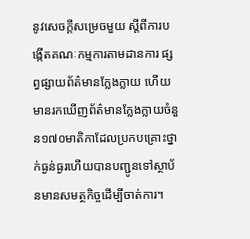នូវសេចក្តីសម្រេចមួយ ស្តីពីការបង្កើតគណៈកម្មការតាមដានការ ផ្សព្វផ្សាយព័ត៌មានក្លែងក្លាយ ហើយមានរកឃើញព័ត៌មានក្លែងក្លាយចំនួន១៧០មាតិកាដែលប្រកបគ្រោះថ្នាក់ធ្ងន់ធ្ងរហើយបានបញ្ជូនទៅស្ថាប័នមានសមត្ថកិច្ចដើម្បីចាត់ការ។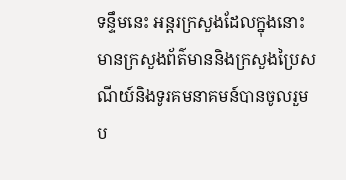ទន្ទឹមនេះ អន្តរក្រសួងដែលក្នុងនោះមានក្រសួងព័ត៌មាននិងក្រសួងប្រៃសណីយ៍និងទូរគមនាគមន៍បានចូលរួមប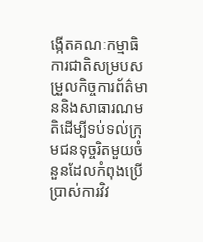ង្កើតគណៈកម្មាធិការជាតិសម្របសម្រួលកិច្ចការព័ត៌មាននិងសាធារណមតិដើម្បីទប់ទល់ក្រុមជនទុច្ចរិតមួយចំនួនដែលកំពុងប្រើប្រាស់ការវិវ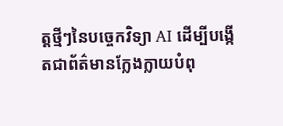ត្តថ្មីៗនៃបច្ចេកវិទ្យា AI ដើម្បីបង្កើតជាព័ត៌មានក្លែងក្លាយបំពុ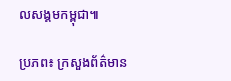លសង្គមកម្ពុជា៕

ប្រភព៖ ក្រសួងព័ត៌មាន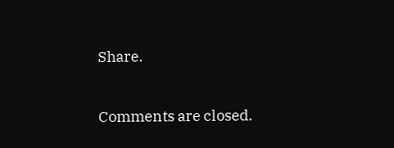Share.

Comments are closed.